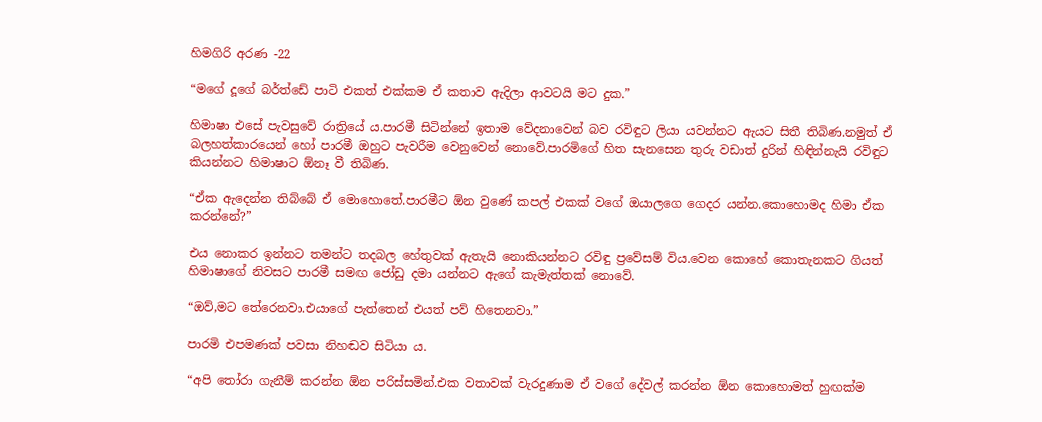හිමගිරි අරණ -22

“මගේ දූගේ බර්ත්ඩේ පාටි එකත් එක්කම ඒ කතාව ඇදිලා ආවටයි මට දුක.”

හිමාෂා එසේ පැවසුවේ රාත්‍රියේ ය.පාරමී සිටින්නේ ඉතාම වේදනාවෙන් බව රවිඳුට ලියා යවන්නට ඇයට සිතී තිබිණ.නමුත් ඒ බලහත්කාරයෙන් හෝ පාරමී ඔහුට පැවරීම වෙනුවෙන් නොවේ.පාරමිගේ හිත සැනසෙන තුරු වඩාත් දුරින් හිඳින්නැයි රවිඳුට කියන්නට හිමාෂාට ඕනෑ වී තිබිණ.

“ඒක ඇදෙන්න තිබ්බේ ඒ මොහොතේ.පාරමීට ඕන වුණේ කපල් එකක් වගේ ඔයාලගෙ ගෙදර යන්න.කොහොමද හිමා ඒක කරන්නේ?”

එය නොකර ඉන්නට තමන්ට තදබල හේතුවක් ඇතැයි නොකියන්නට රවිඳු ප්‍රවේසම් විය.වෙන කොහේ කොතැනකට ගියත් හිමාෂාගේ නිවසට පාරමී සමඟ ජෝඩු දමා යන්නට ඇගේ කැමැත්තක් නොවේ.

“ඔව්,මට තේරෙනවා.එයාගේ පැත්තෙන් එයත් පව් හිතෙනවා.”

පාරමි එපමණක් පවසා නිහඬව සිටියා ය.

“අපි තෝරා ගැනීම් කරන්න ඕන පරිස්සමින්.එක වතාවක් වැරදුණාම ඒ වගේ දේවල් කරන්න ඕන කොහොමත් හුඟක්ම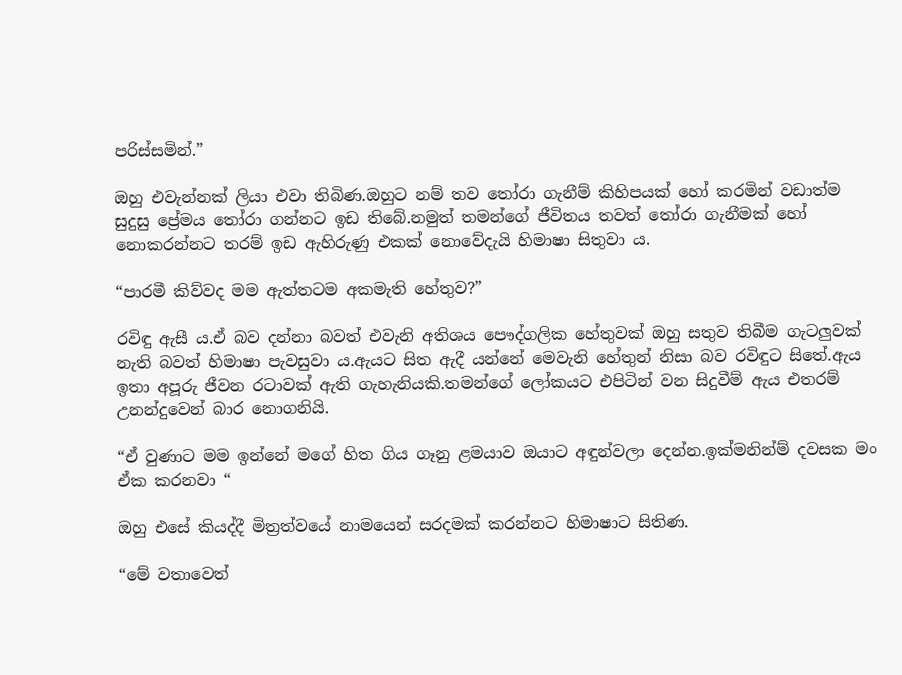පරිස්සමින්.”

ඔහු එවැන්නක් ලියා එවා තිබිණ.ඔහුට නම් තව තෝරා ගැනීම් කිහිපයක් හෝ කරමින් වඩාත්ම සුදුසු ප්‍රේමය තෝරා ගන්නට ඉඩ තිබේ.නමුත් තමන්ගේ ජීවිතය තවත් තෝරා ගැනීමක් හෝ නොකරන්නට තරම් ඉඩ ඇහිරුණු එකක් නොවේදැයි හිමාෂා සිතුවා ය.

“පාරමී කිව්වද මම ඇත්තටම අකමැති හේතුව?”

රවිඳු ඇසී ය.ඒ බව දන්නා බවත් එවැනි අතිශය පෞද්ගලික හේතුවක් ඔහු සතුව තිබීම ගැටලුවක් නැති බවත් හිමාෂා පැවසුවා ය.ඇයට සිත ඇදී යන්නේ මෙවැනි හේතුන් නිසා බව රවිඳුට සිතේ.ඇය ඉතා අපූරු ජීවන රටාවක් ඇති ගැහැනියකි.තමන්ගේ ලෝකයට එපිටින් වන සිදුවීම් ඇය එතරම් උනන්දුවෙන් බාර නොගනියි.

“ඒ වුණාට මම ඉන්නේ මගේ හිත ගිය ගෑනු ළමයාව ඔයාට අඳුන්වලා දෙන්න.ඉක්මනින්ම් දවසක මං ඒක කරනවා “

ඔහු එසේ කියද්දී මිත්‍රත්වයේ නාමයෙන් සරදමක් කරන්නට හිමාෂාට සිතිණ.

“මේ වතාවෙත්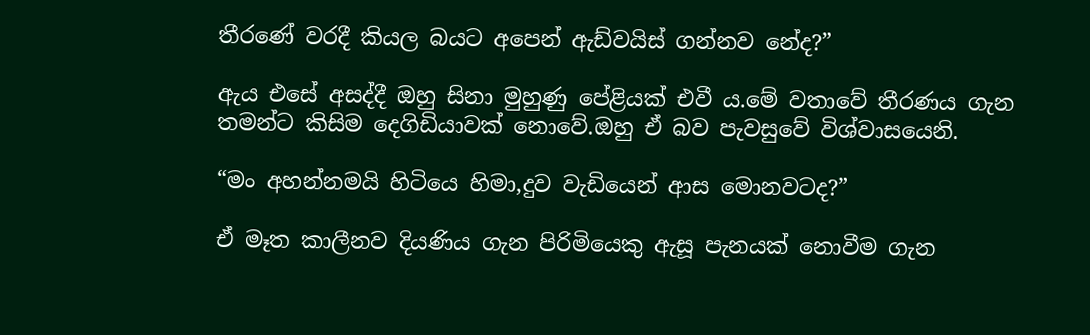තීරණේ වරදී කියල බයට අපෙන් ඇඩ්වයිස් ගන්නව නේද?”

ඇය එසේ අසද්දී ඔහු සිනා මුහුණු පේළියක් එවී ය.මේ වතාවේ තීරණය ගැන තමන්ට කිසිම දෙගිඩියාවක් නොවේ.ඔහු ඒ බව පැවසුවේ විශ්වාසයෙනි.

“මං අහන්නමයි හිටියෙ හිමා,දුව වැඩියෙන් ආස මොනවටද?”

ඒ මෑත කාලීනව දියණිය ගැන පිරිමියෙකු ඇසූ පැනයක් නොවීම ගැන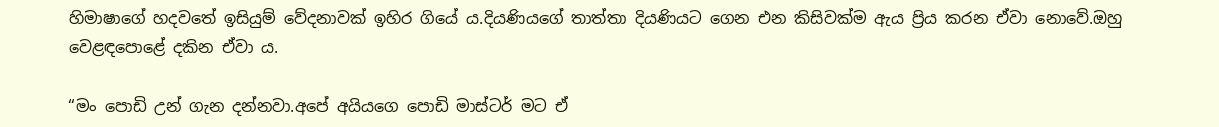හිමාෂාගේ හදවතේ ඉසියුම් වේදනාවක් ඉහිර ගියේ ය.දියණියගේ තාත්තා දියණියට ගෙන එන කිසිවක්ම ඇය ප්‍රිය කරන ඒවා නොවේ.ඔහු වෙළඳපොළේ දකින ඒවා ය.

“මං පොඩි උන් ගැන දන්නවා.අපේ අයියගෙ පොඩි මාස්ටර් මට ඒ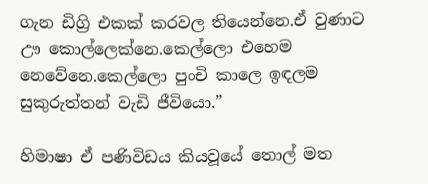ගැන ඩිග්‍රි එකක් කරවල තියෙන්නෙ.ඒ වුණාට ඌ කොල්ලෙක්නෙ.කෙල්ලො එහෙම නෙවේනෙ.කෙල්ලො පුංචි කාලෙ ඉඳලම සුකුරුත්තන් වැඩි ජීවියො.”

හිමාෂා ඒ පණිවිඩය කියවූයේ තොල් මත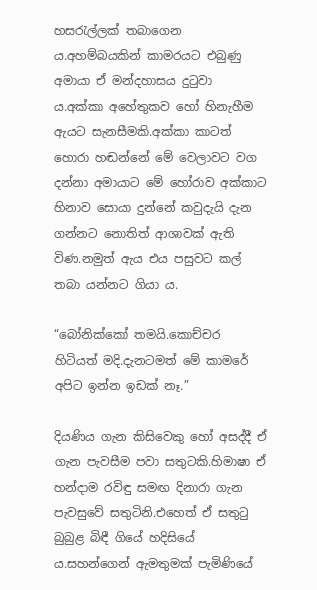හසරැල්ලක් තබාගෙන ය.අහම්බයකින් කාමරයට එබුණු අමායා ඒ මන්දහාසය දුටුවා ය.අක්කා අහේතුකව හෝ හිනැහීම ඇයට සැනසීමකි.අක්කා කාටත් හොරා හඬන්නේ මේ වෙලාවට වග දන්නා අමායාට මේ හෝරාව අක්කාට හිනාව සොයා දුන්නේ කවුදැයි දැන ගන්නට නොතිත් ආශාවක් ඇති විණ.නමුත් ඇය එය පසුවට කල් තබා යන්නට ගියා ය.

“බෝනික්කෝ තමයි.කොච්චර හිටියත් මදි.දැනටමත් මේ කාමරේ අපිට ඉන්න ඉඩක් නෑ.”

දියණිය ගැන කිසිවෙකු හෝ අසද්දී ඒ ගැන පැවසීම පවා සතුටකි.හිමාෂා ඒ හන්දාම රවිඳු සමඟ දිනාරා ගැන පැවසුවේ සතුටිනි.එහෙත් ඒ සතුටු බුබුළ බිඳී ගියේ හදිසියේ ය.සහන්ගෙන් ඇමතුමක් පැමිණියේ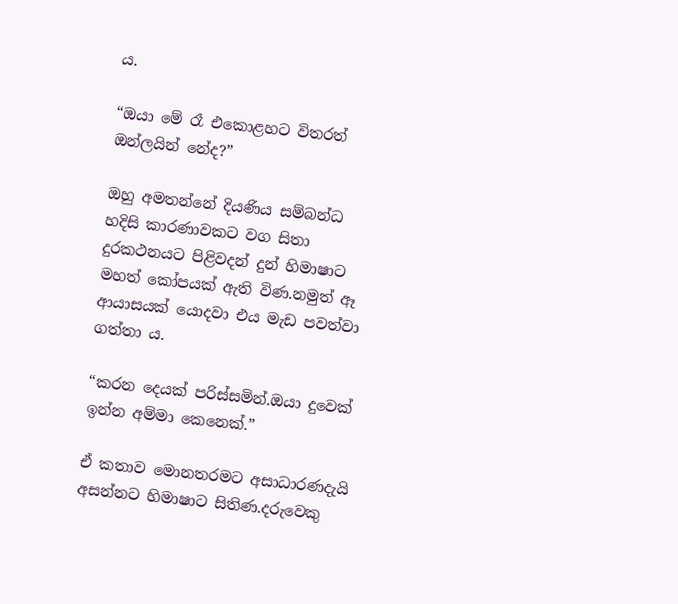ය.

“ඔයා මේ රෑ එකොළහට විතරත් ඔන්ලයින් නේද?”

ඔහු අමතන්නේ දියණිය සම්බන්ධ හදිසි කාරණාවකට වග සිතා දුරකථනයට පිළිවදන් දුන් හිමාෂාට මහත් කෝපයක් ඇති විණ.නමුත් ඈ ආයාසයක් යොදවා එය මැඩ පවත්වා ගත්තා ය.

“කරන දෙයක් පරිස්සමින්.ඔයා දුවෙක් ඉන්න අම්මා කෙනෙක්.”

ඒ කතාව මොනතරමට අසාධාරණදැයි අසන්නට හිමාෂාට සිතිණ.දරුවෙකු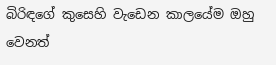බිරිඳගේ කුසෙහි වැඩෙන කාලයේම ඔහු වෙනත්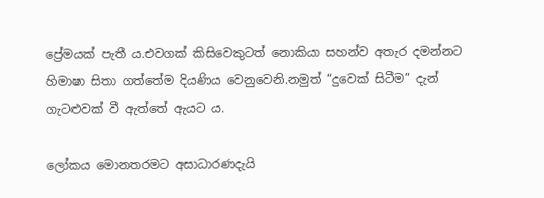ප්‍රේමයක් පැතී ය.එවගක් කිසිවෙකුටත් නොකියා සහන්ව අතැර දමන්නට හිමාෂා සිතා ගත්තේම දියණිය වෙනුවෙනි.නමුත් “දුවෙක් සිටීම” දැන් ගැටළුවක් වී ඇත්තේ ඇයට ය.

ලෝකය මොනතරමට අසාධාරණදැයි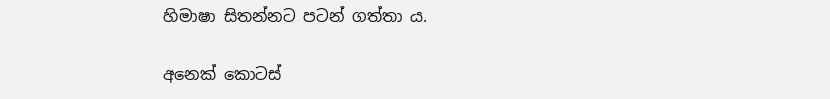හිමාෂා සිතන්නට පටන් ගත්තා ය.

අනෙක් කොටස්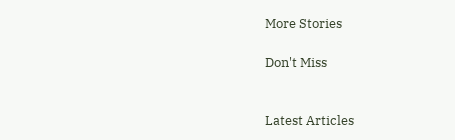More Stories

Don't Miss


Latest Articles